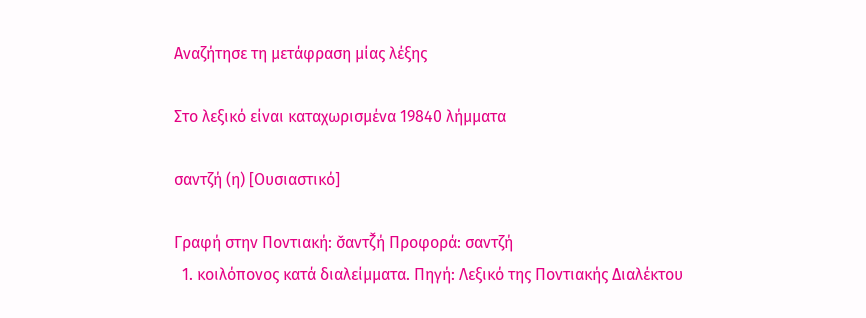Αναζήτησε τη μετάφραση μίας λέξης

Στο λεξικό είναι καταχωρισμένα 19840 λήμματα

σαντζή (η) [Ουσιαστικό]

Γραφή στην Ποντιακή: σ̌αντζ̌ή Προφορά: σαντζή
  1. κοιλόπονος κατά διαλείμματα. Πηγή: Λεξικό της Ποντιακής Διαλέκτου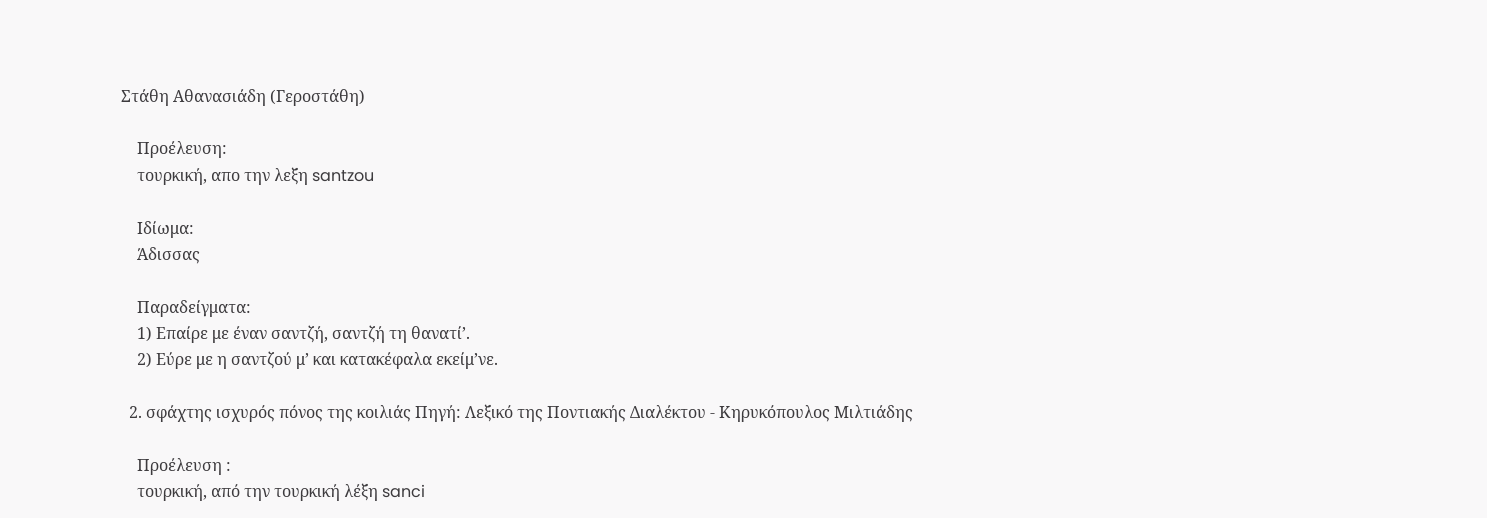Στάθη Αθανασιάδη (Γεροστάθη)

    Προέλευση:
    τουρκική, απο την λεξη santzou

    Ιδίωμα:
    Άδισσας

    Παραδείγματα:
    1) Επαίρε με έναν σαντζή, σαντζή τη θανατί’.
    2) Εύρε με η σαντζού μ’ και κατακέφαλα εκείμ’νε.

  2. σφάχτης ισχυρός πόνος της κοιλιάς Πηγή: Λεξικό της Ποντιακής Διαλέκτου - Κηρυκόπουλος Μιλτιάδης

    Προέλευση :
    τουρκική, από την τουρκική λέξη sanci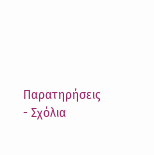Παρατηρήσεις - Σχόλια